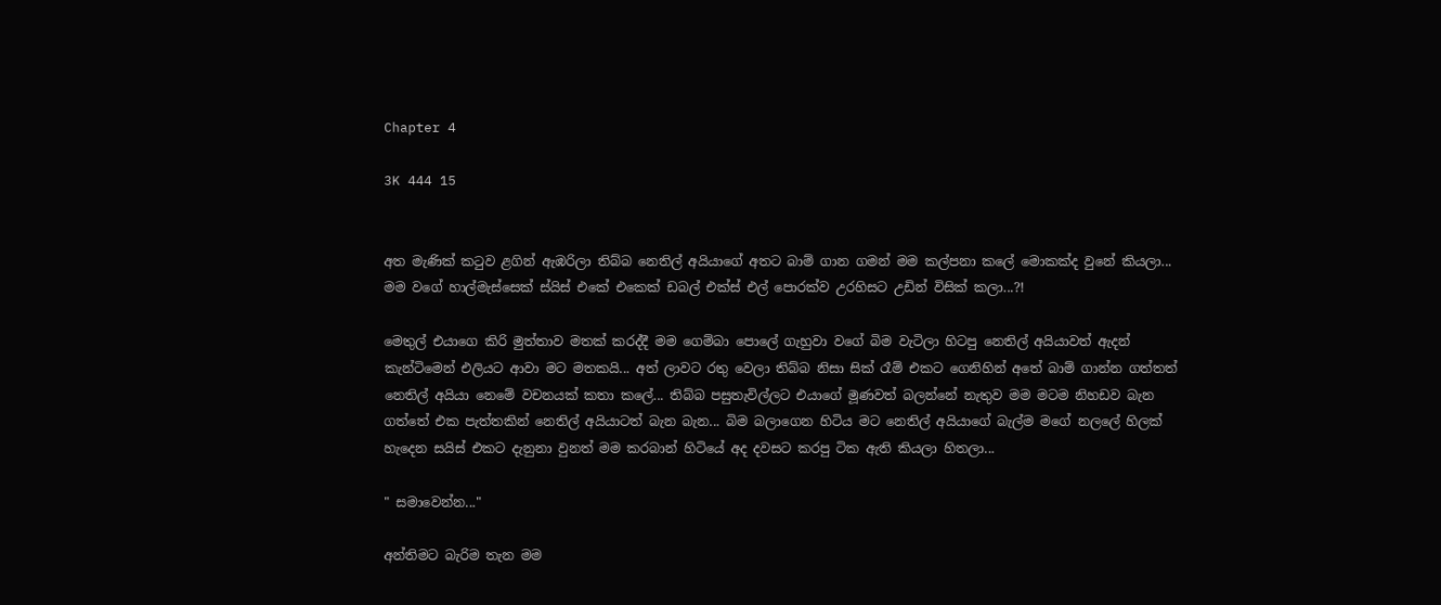Chapter 4

3K 444 15


අත මැණික් කටුව ළගින් ඇඹරිලා තිබ්බ නෙතිල් අයියාගේ අතට බාම් ගාන ගමන් මම කල්පනා කලේ මොකක්ද වුනේ කියලා... මම වගේ හාල්මැස්සෙක් ස්යිස් එකේ එකෙක් ඩබල් එක්ස් එල් පොරක්ව උරහිසට උඩින් විසික් කලා...?!

මෙතුල් එයාගෙ කිරි මුත්තාව මතක් කරද්දී මම ගෙම්බා පොලේ ගැහුවා වගේ බිම වැටිලා හිටපු නෙතිල් අයියාවත් ඇදන් කැන්ටිමෙන් එලියට ආවා මට මතකයි... අත් ලාවට රතු වෙලා තිබ්බ නිසා සික් රෑම් එකට ගෙනිහින් අතේ බාම් ගාන්න ගත්තත් නෙතිල් අයියා නෙමේ වචනයක් කතා කලේ... තිබ්බ පසුතැවිල්ලට එයාගේ මූණවත් බලන්නේ නැතුව මම මටම නිහඩව බැන ගත්තේ එක පැත්තකින් නෙතිල් අයියාටත් බැන බැන... බිම බලාගෙන හිටිය මට නෙතිල් අයියාගේ බැල්ම මගේ නලලේ හිලක් හැදෙන සයිස් එකට දැනුනා වුනත් මම කරබාන් හිටියේ අද දවසට කරපු ටික ඇති කියලා හිතලා...

" සමාවෙන්න..."

අන්තිමට බැරිම තැන මම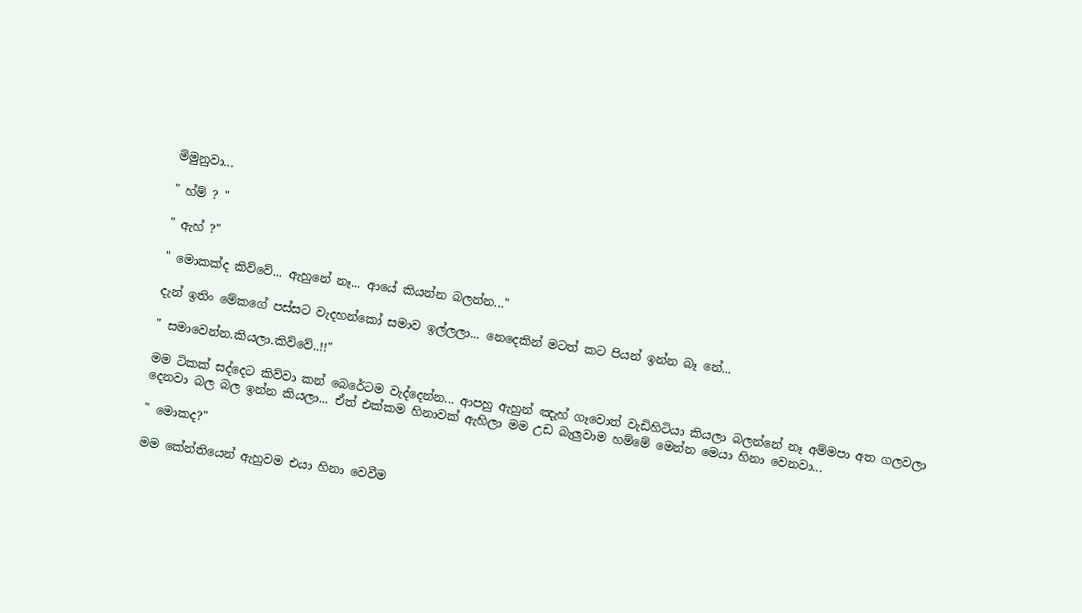මිමුනුවා...

" හ්ම් ? "

" ඇහ් ?"

" මොකක්ද කිව්වේ... ඇහුනේ නෑ... ආයේ කියන්න බලන්න..."

දැන් ඉතිං මේකගේ පස්සට වැදහන්කෝ සමාව ඉල්ලලා... නෙදෙකින් මටත් කට පියන් ඉන්න බෑ නේ...

" සමාවෙන්න.කියලා.කිව්වේ..!!"

මම ටිකක් සද්දෙට කිව්වා කන් බෙරේටම වැද්දෙන්න... ආපහු ඇහුන් ඤැහ් ගෑවොත් වැඩිහිටියා කියලා බලන්නේ නෑ අම්මපා අත ගලවලා දෙනවා බල බල ඉන්න කියලා... ඒත් එක්කම හිනාවක් ඇහිලා මම උඩ බැලුවාම හම්මේ මෙන්න මෙයා හිනා වෙනවා...

" මොකද?"

මම කේන්තියෙන් ඇහුවම එයා හිනා වෙවීම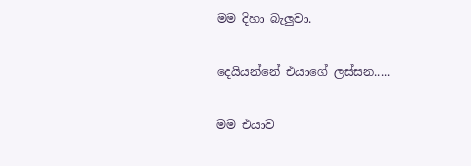මම දිහා බැලුවා.

දෙයියන්නේ එයාගේ ලස්සන.....

මම එයාව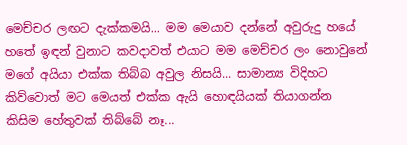මෙච්චර ලඟට දැක්කමයි... මම මෙයාව දන්නේ අවුරුදු හයේ හතේ ඉඳන් වුනාට කවදාවත් එයාට මම මෙච්චර ලං නොවුනේ මගේ අයියා එක්ක තිබ්බ අවුල නිසයි... සාමාන්‍ය විදිහට කිව්වොත් මට මෙයත් එක්ක ඇයි හොඳයියක් තියාගන්න කිසිම හේතුවක් තිබ්බේ නෑ...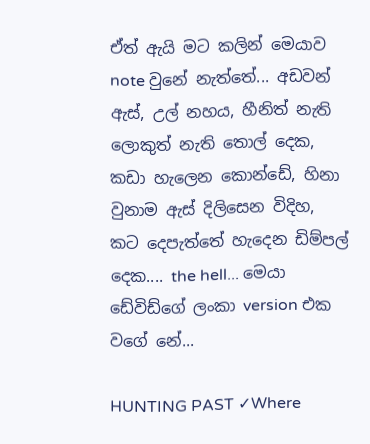ඒත් ඇයි මට කලින් මෙයාව note වුනේ නැත්තේ... අඩවන් ඇස්, උල් නහය, හීනිත් නැති ලොකුත් නැති තොල් දෙක, කඩා හැලෙන කොන්ඩේ, හිනා වුනාම ඇස් දිලිසෙන විදිහ, කට දෙපැත්තේ හැදෙන ඩිම්පල් දෙක.... the hell... මෙයා ඩේවිඩ්ගේ ලංකා version එක වගේ නේ...

HUNTING PAST ✓Where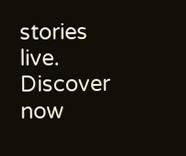stories live. Discover now